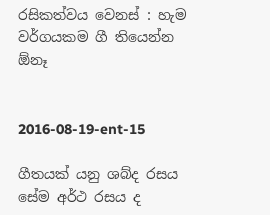රසිකත්වය වෙනස් : හැම වර්ගයකම ගී තියෙන්න ඕනෑ


2016-08-19-ent-15

ගීතයක් යනු ශබ්ද රසය සේම අර්ථ රසය ද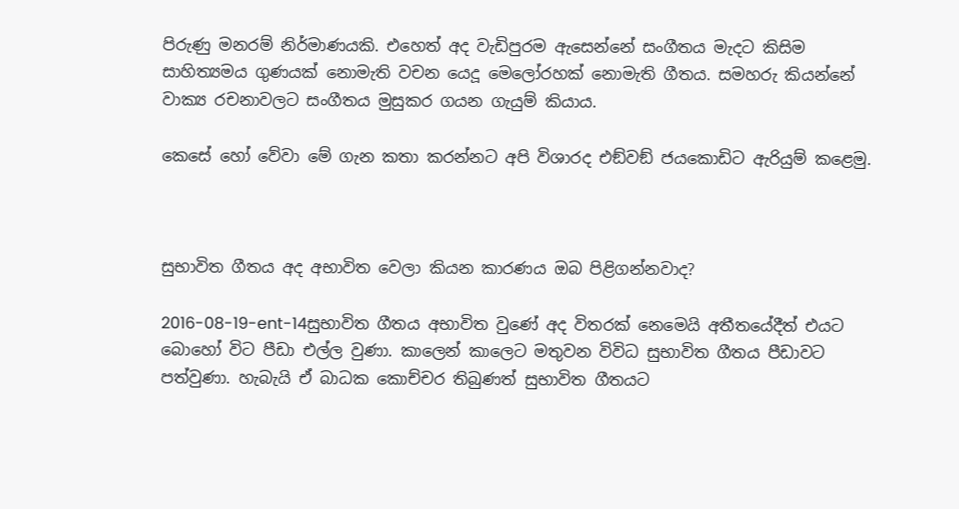පිරුණු මනරම් නිර්මාණයකි. එහෙත් අද වැඩිපුරම ඇසෙන්නේ සංගීතය මැදට කිසිම සාහිත්‍යමය ගුණයක් නොමැති වචන යෙදූ මෙලෝරහක් නොමැති ගීතය. සමහරු කියන්නේ වාක්‍ය රචනාවලට සංගීතය මුසුකර ගයන ගැයුම් කියාය.

කෙසේ හෝ වේවා මේ ගැන කතා කරන්නට අපි විශාරද එඞ්වඞ් ජයකොඩිට ඇරියුම් කළෙමු.



සුභාවිත ගීතය අද අභාවිත වෙලා කියන කාරණය ඔබ පිළිගන්නවාද?

2016-08-19-ent-14සුභාවිත ගීතය අභාවිත වුණේ අද විතරක් නෙමෙයි අතීතයේදීත් එයට බොහෝ විට පීඩා එල්ල වුණා. කාලෙන් කාලෙට මතුවන විවිධ සුභාවිත ගීතය පීඩාවට පත්වුණා. හැබැයි ඒ බාධක කොච්චර තිබුණත් සුභාවිත ගීතයට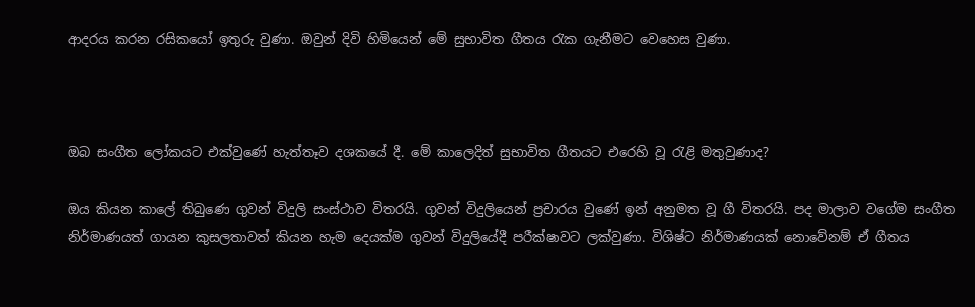ආදරය කරන රසිකයෝ ඉතුරු වුණා. ඔවුන් දිවි හිමියෙන් මේ සුභාවිත ගීතය රැක ගැනීමට වෙහෙස වුණා.



ඔබ සංගීත ලෝකයට එක්වුණේ හැත්තෑව දශකයේ දී. මේ කාලෙදිත් සුභාවිත ගීතයට එරෙහි වූ රැළි මතුවුණාද?

ඔය කියන කාලේ තිබුණෙ ගුවන් විදුලි සංස්ථාව විතරයි. ගුවන් විදුලියෙන් ප්‍රචාරය වුණේ ඉන් අනුමත වූ ගී විතරයි. පද මාලාව වගේම සංගීත නිර්මාණයත් ගායන කුසලතාවත් කියන හැම දෙයක්ම ගුවන් විදුලියේදී පරීක්ෂාවට ලක්වුණා. විශිෂ්ට නිර්මාණයක් නොවේනම් ඒ ගීතය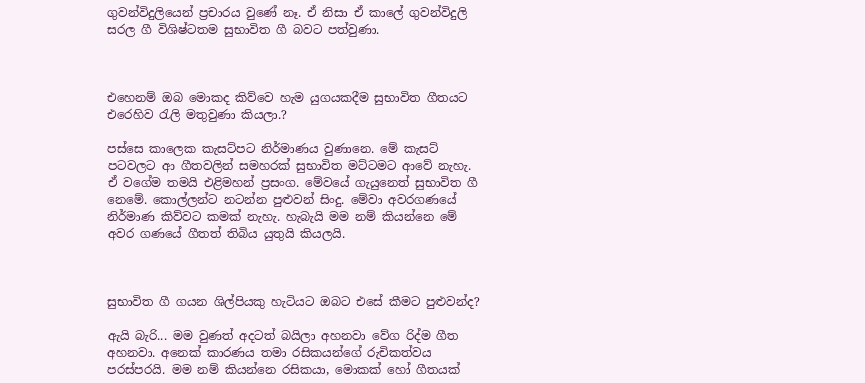ගුවන්විදුලියෙන් ප්‍රචාරය වුණේ නෑ. ඒ නිසා ඒ කාලේ ගුවන්විදුලි සරල ගී විශිෂ්ටතම සුභාවිත ගී බවට පත්වුණා.



එහෙනම් ඔබ මොකද කිව්වෙ හැම යුගයකදීම සුභාවිත ගීතයට එරෙහිව රැලි මතුවුණා කියලා.?

පස්සෙ කාලෙක කැසට්පට නිර්මාණය වුණානෙ. මේ කැසට් පටවලට ආ ගීතවලින් සමහරක් සුභාවිත මට්ටමට ආවේ නැහැ. ඒ වගේම තමයි එළිමහන් ප්‍රසංග. මේවයේ ගැයුනෙත් සුභාවිත ගී නෙමේ. කොල්ලන්ට නටන්න පුළුවන් සිංදු. මේවා අවරගණයේ නිර්මාණ කිව්වට කමක් නැහැ. හැබැයි මම නම් කියන්නෙ මේ අවර ගණයේ ගීතත් තිබිය යුතුයි කියලයි.



සුභාවිත ගී ගයන ශිල්පියකු හැටියට ඔබට එසේ කීමට පුළුවන්ද?

ඇයි බැරි... මම වුණත් අදටත් බයිලා අහනවා වේග රිද්ම ගීත අහනවා. අනෙක් කාරණය තමා රසිකයන්ගේ රුචිකත්වය පරස්පරයි. මම නම් කියන්නෙ රසිකයා, මොකක් හෝ ගීතයක්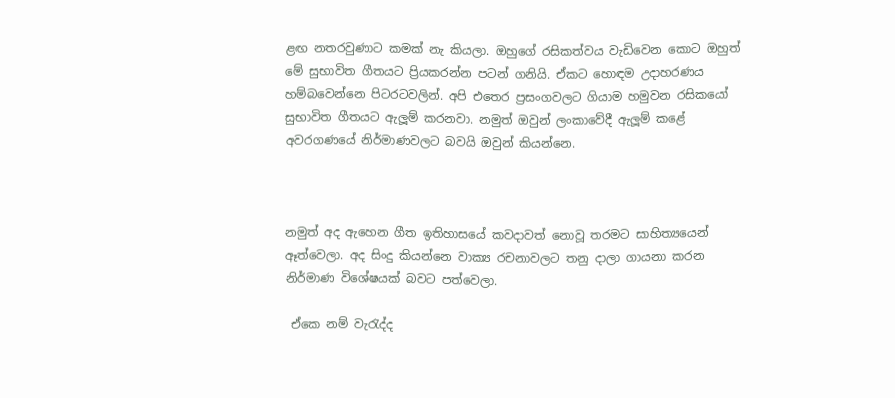ළඟ නතරවුණාට කමක් නැ කියලා. ඔහුගේ රසිකත්වය වැඩිවෙන කොට ඔහුත් මේ සුභාවිත ගීතයට ප්‍රියකරන්න පටන් ගනියි. ඒකට හොඳම උදාහරණය හම්බවෙන්නෙ පිටරටවලින්. අපි එතෙර ප්‍රසංගවලට ගියාම හමුවන රසිකයෝ සුභාවිත ගීතයට ඇලූම් කරනවා. නමුත් ඔවුන් ලංකාවේදී ඇලූම් කළේ අවරගණයේ නිර්මාණවලට බවයි ඔවුන් කියන්නෙ.



නමුත් අද ඇහෙන ගීත ඉතිහාසයේ කවදාවත් නොවූ තරමට සාහිත්‍යයෙන් ඈත්වෙලා. අද සිංදු කියන්නෙ වාක්‍ය රචනාවලට තනු දාලා ගායනා කරන නිර්මාණ විශේෂයක් බවට පත්වෙලා.

 ඒකෙ නම් වැරැද්ද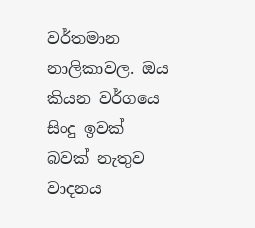වර්තමාන නාලිකාවල. ඔය කියන වර්ගයෙ සිංදු ඉවක් බවක් නැතුව වාදනය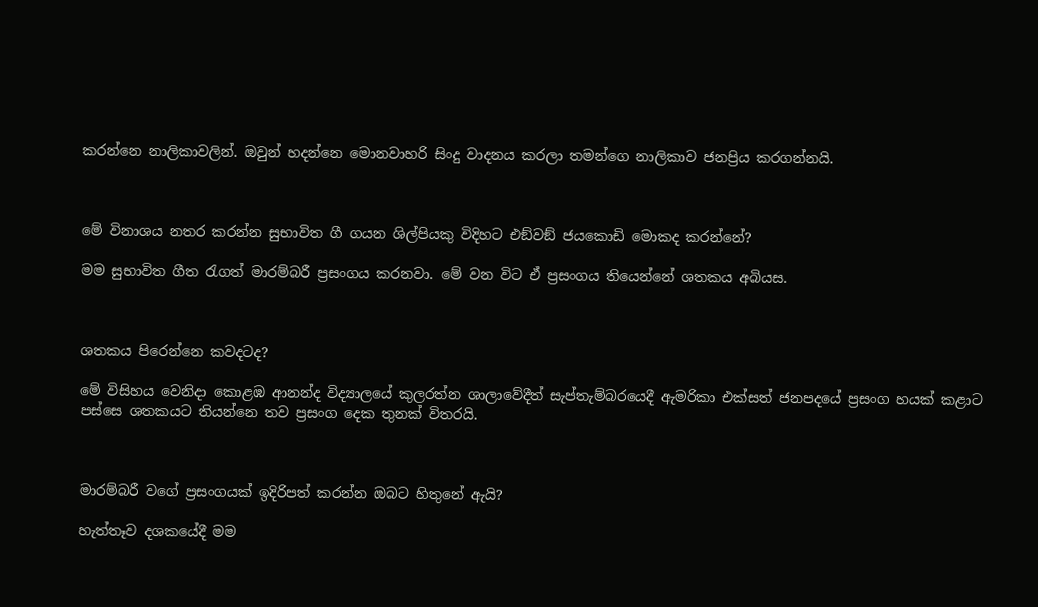කරන්නෙ නාලිකාවලින්. ඔවුන් හදන්නෙ මොනවාහරි සිංදු වාදනය කරලා තමන්ගෙ නාලිකාව ජනප්‍රිය කරගන්නයි.



මේ විනාශය නතර කරන්න සුභාවිත ගී ගයන ශිල්පියකු විදිහට එඞ්වඞ් ජයකොඩි මොකද කරන්නේ?

මම සුභාවිත ගීත රැගත් මාරම්බරී ප්‍රසංගය කරනවා. මේ වන විට ඒ ප්‍රසංගය තියෙන්නේ ශතකය අබියස.



ශතකය පිරෙන්නෙ කවදටද?

මේ විසිහය වෙනිදා කොළඹ ආනන්ද විද්‍යාලයේ කුලරත්න ශාලාවේදීත් සැප්තැම්බරයෙදී ඇමරිකා එක්සත් ජනපදයේ ප්‍රසංග හයක් කළාට පස්සෙ ශතකයට තියන්නෙ තව ප්‍රසංග දෙක තුනක් විතරයි.



මාරම්බරී වගේ ප්‍රසංගයක් ඉදිරිපත් කරන්න ඔබට හිතුනේ ඇයි?

හැත්තෑව දශකයේදී මම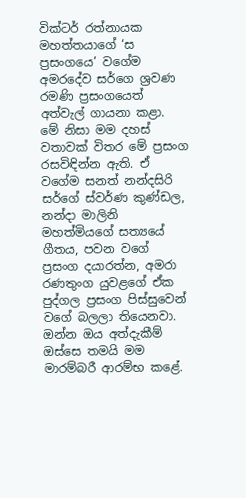වික්ටර් රත්නායක මහත්තයාගේ ‘ස ප්‍රසංගයෙ’ වගේම අමරදේව සර්ගෙ ශ්‍රවණ රමණි ප්‍රසංගයෙත් අත්වැල් ගායනා කළා. මේ නිසා මම දහස් වතාවක් විතර මේ ප්‍රසංග රසවිඳින්න ඇති. ඒ වගේම සනත් නන්දසිරි සර්ගේ ස්වර්ණ කුණ්ඩල, නන්දා මාලිනි මහත්මියගේ සත්‍යයේ ගීතය, පවන වගේ ප්‍රසංග දයාරත්න, අමරා රණතුංග යුවළගේ ඒක පුද්ගල ප්‍රසංග පිස්සුවෙන් වගේ බලලා තියෙනවා. ඔන්න ඔය අත්දැකීම් ඔස්සෙ තමයි මම මාරම්බරී ආරම්භ කළේ.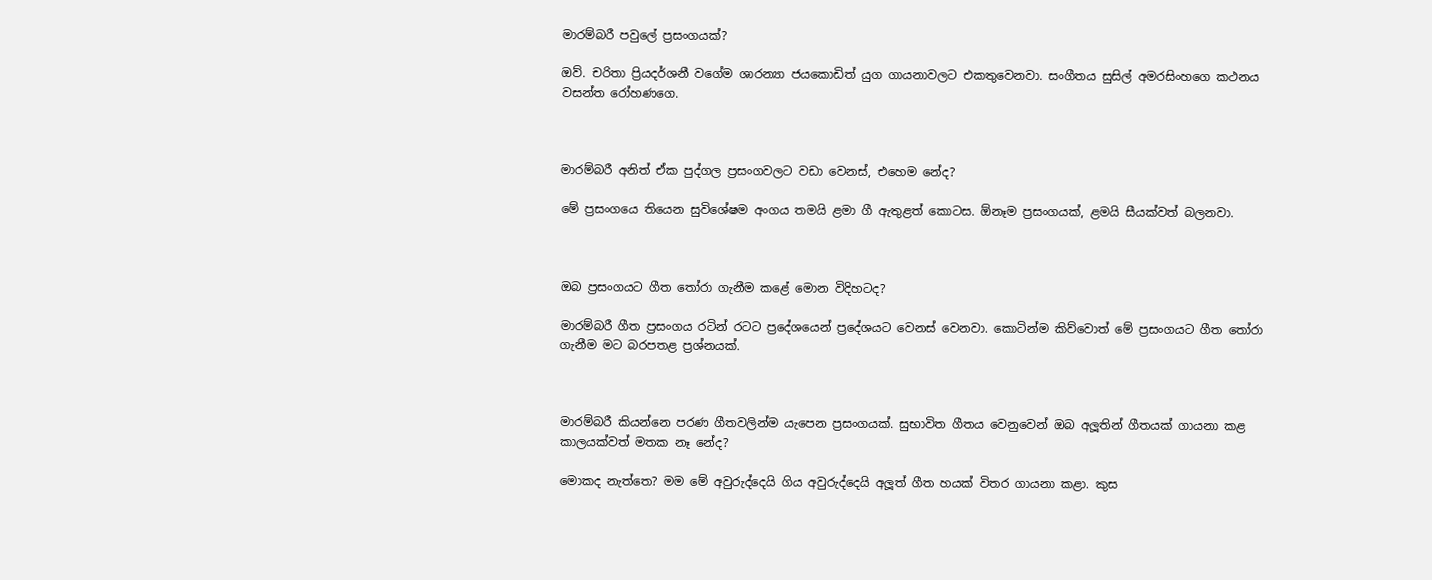මාරම්බරී පවුලේ ප්‍රසංගයක්?

ඔව්. චරිතා ප්‍රියදර්ශනී වගේම ශාරන්‍යා ජයකොඩිත් යුග ගායනාවලට එකතුවෙනවා. සංගීතය සුසිල් අමරසිංහගෙ කථනය වසන්ත රෝහණගෙ.



මාරම්බරී අනිත් ඒක පුද්ගල ප්‍රසංගවලට වඩා වෙනස්, එහෙම නේද?

මේ ප්‍රසංගයෙ තියෙන සුවිශේෂම අංගය තමයි ළමා ගී ඇතුළත් කොටස. ඕනෑම ප්‍රසංගයක්, ළමයි සීයක්වත් බලනවා.



ඔබ ප්‍රසංගයට ගීත තෝරා ගැනීම කළේ මොන විදිහටද?

මාරම්බරී ගීත ප්‍රසංගය රටින් රටට ප්‍රදේශයෙන් ප්‍රදේශයට වෙනස් වෙනවා. කොටින්ම කිව්වොත් මේ ප්‍රසංගයට ගීත තෝරා ගැනීම මට බරපතළ ප්‍රශ්නයක්.



මාරම්බරී කියන්නෙ පරණ ගීතවලින්ම යැපෙන ප්‍රසංගයක්. සුභාවිත ගීතය වෙනුවෙන් ඔබ අලූතින් ගීතයක් ගායනා කළ කාලයක්වත් මතක නෑ නේද?

මොකද නැත්තෙ? මම මේ අවුරුද්දෙයි ගිය අවුරුද්දෙයි අලූත් ගීත හයක් විතර ගායනා කළා. කුස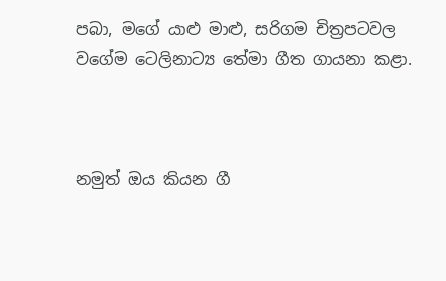පබා, මගේ යාළු මාළු, සරිගම චිත්‍රපටවල වගේම ටෙලිනාට්‍ය තේමා ගීත ගායනා කළා.



නමුත් ඔය කියන ගී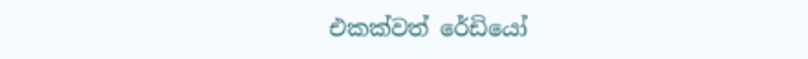එකක්වත් රේඩියෝ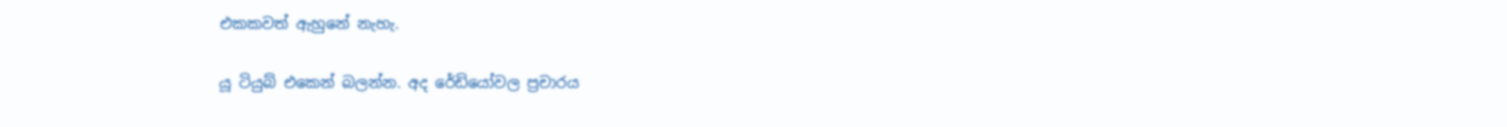එකකවත් ඇහුනේ නැහැ.

යූ ටියුබ් එකෙන් බලන්න. අද රේඩියෝවල ප්‍රචාරය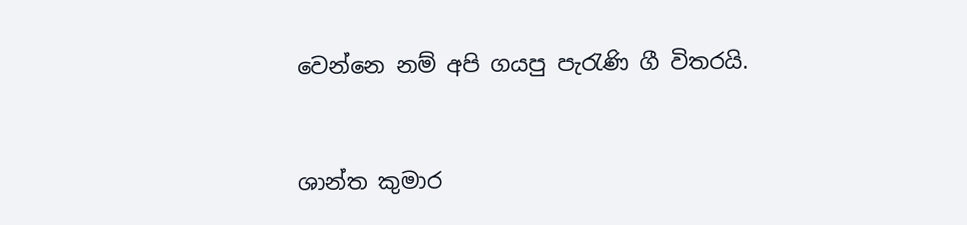වෙන්නෙ නම් අපි ගයපු පැරැණි ගී විතරයි.



ශාන්ත කුමාර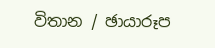විතාන / ඡායාරූප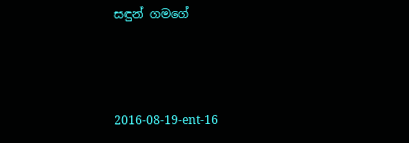සඳුන් ගමගේ



2016-08-19-ent-16